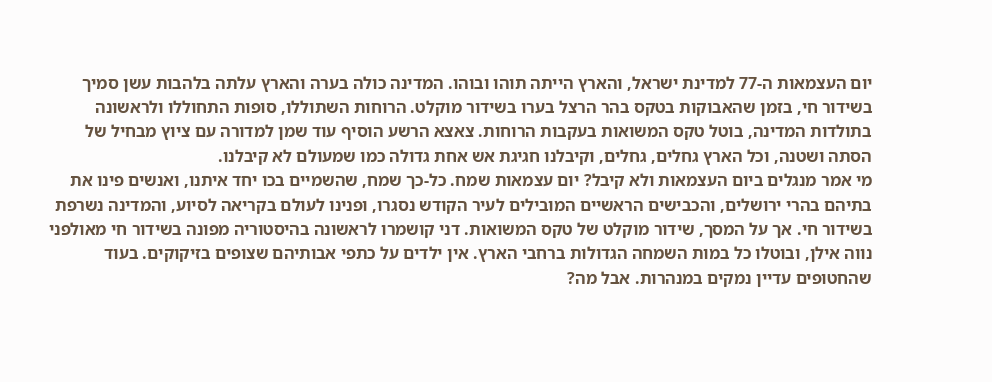יום העצמאות ה-77 למדינת ישראל, והארץ הייתה תוהו ובוהו. המדינה כולה בערה והארץ עלתה בלהבות עשן סמיך בשידור חי, בזמן שהאבוקות בטקס בהר הרצל בערו בשידור מוקלט. הרוחות השתוללו, סופות התחוללו ולראשונה בתולדות המדינה, בוטל טקס המשואות בעקבות הרוחות. צאצא הרשע הוסיף עוד שמן למדורה עם ציוץ מבחיל של הסתה ושטנה, וכל הארץ גחלים, גחלים, וקיבלנו חגיגת אש אחת גדולה כמו שמעולם לא קיבלנו.
מי אמר מנגלים ביום העצמאות ולא קיבל? יום עצמאות שמח. כל-כך שמח, שהשמיים בכו יחד איתנו, ואנשים פינו את בתיהם בהרי ירושלים, והכבישים הראשיים המובילים לעיר הקודש נסגרו, ופנינו לעולם בקריאה לסיוע, והמדינה נשרפת בשידור חי. אך על המסך, שידור מוקלט של טקס המשואות. דני קושמרו לראשונה בהיסטוריה מפונה בשידור חי מאולפני נווה אילן, ובוטלו כל במות השמחה הגדולות ברחבי הארץ. אין ילדים על כתפי אבותיהם שצופים בזיקוקים. בעוד שהחטופים עדיין נמקים במנהרות. אבל מה?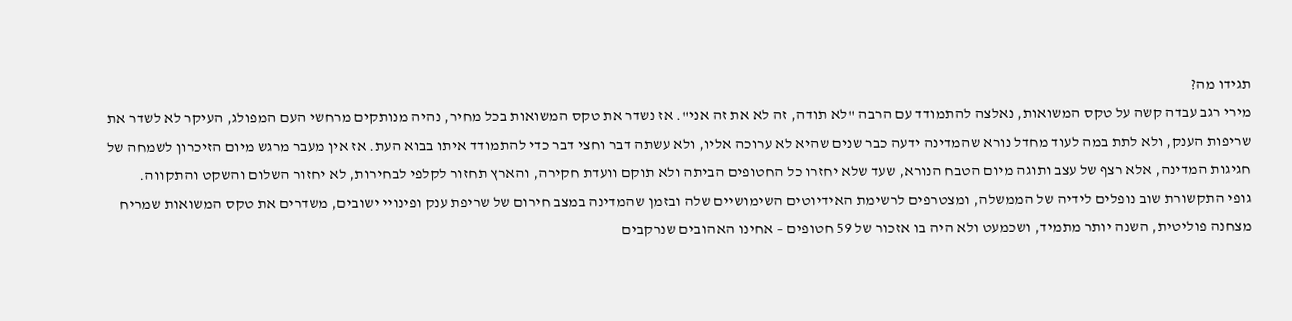תגידו מה?
מירי רגב עבדה קשה על טקס המשואות, נאלצה להתמודד עם הרבה "לא תודה, זה לא את זה אני". אז נשדר את טקס המשואות בכל מחיר, נהיה מנותקים מרחשי העם המפולג, העיקר לא לשדר את שריפות הענק, ולא לתת במה לעוד מחדל נורא שהמדינה ידעה כבר שנים שהיא לא ערוכה אליו, ולא עשתה דבר וחצי דבר כדי להתמודד איתו בבוא העת. אז אין מעבר מרגש מיום הזיכרון לשמחה של חגיגות המדינה, אלא רצף של עצב ותוגה מיום הטבח הנורא, שעד שלא יחזרו כל החטופים הביתה ולא תוקם וועדת חקירה, והארץ תחזור לקלפי לבחירות, לא יחזור השלום והשקט והתקווה.
גופי התקשורת שוב נופלים לידיה של הממשלה, ומצטרפים לרשימת האידיוטים השימושיים שלה ובזמן שהמדינה במצב חירום של שריפת ענק ופינויי ישובים, משדרים את טקס המשואות שמריח מצחנה פוליטית, השנה יותר מתמיד, ושכמעט ולא היה בו אזכור של 59 חטופים – אחינו האהובים שנרקבים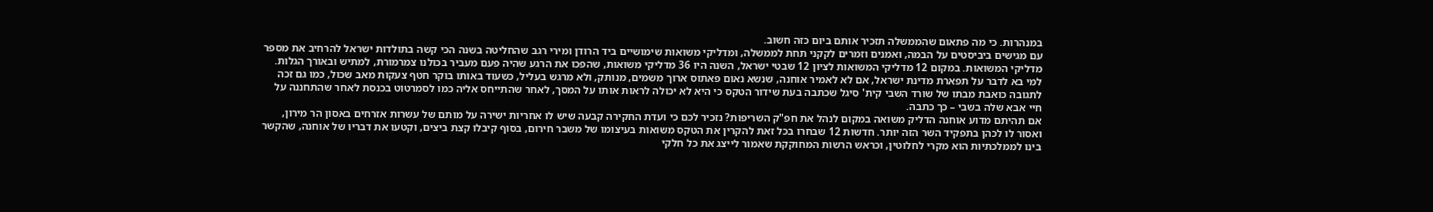במנהרות. כי מה פתאום שהממשלה תזכיר אותם ביום כזה חשוב.
עם מגישים ביביסטים על הבמה, ואמנים וזמרים לקקני תחת לממשלה, ומדליקי משואות שימושיים ביד הרודן ומירי רגב שהחליטה בשנה הכי קשה בתולדות ישראל להרחיב את מספר מדליקי המשואות. במקום 12 מדליקי המשואות לציון 12 שבטי ישראל, השנה היו 36 מדליקי משואות, שהפכו את הרגע שהיה פעם מעביר בכולנו צמרמורת, למתיש ובאורך הגלות.
למי בא לדבר על תפארת מדינת ישראל, אם לא לאמיר אוחנה, שנשא נאום פאתוס ארוך משמים, מנותק, ולא מרגש בעליל, כשעוד באותו בוקר חטף צעקות מאב שכול, כמו גם זכה לתגובה כואבת מבתו של שורד השבי קית' סיגל שכתבה בעת שידור הטקס כי היא לא יכולה לראות אותו על המסך, לאחר שהתייחס אליה כמו לסמרטוט בכנסת לאחר שהתחננה על חיי אבא שלה בשבי – כך כתבה.
אם תהיתם מדוע אוחנה הדליק משואה במקום לנהל את חפ"ק השריפות? נזכיר לכם כי ועדת החקירה קבעה שיש לו אחריות ישירה על מותם של עשרות אזרחים באסון הר מירון, ואסור לו לכהן בתפקיד השר הזה יותר. חדשות 12 שבחרו בכל זאת להקרין את הטקס משואות בעיצומו של משבר חירום, בסוף קיבלו קצת ביצים, וקטעו את דבריו של אוחנה, שהקשר בינו לממלכתיות הוא מקרי לחלוטין, וכראש הרשות המחוקקת שאמור לייצג את כל חלקי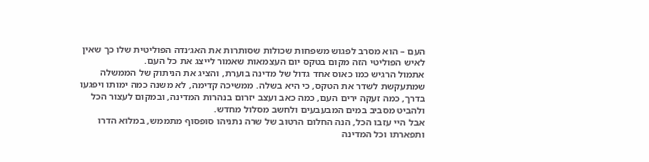העם – הוא מסרב לפגוש משפחות שכולות שסותרות את האג׳נדה הפוליטית שלו כך שאין לאיש הפוליטי הזה מקום בטקס יום העצמאות שאמור לייצג את כל העם.
אתמול הרגיש כמו כאוס אחד גדול של מדינה בוערת, והציג את הניתוק של הממשלה שמתעקשת לשדר את הטקס, כי היא בשלה. ממשיכה קדימה, לא משנה כמה ימותו ויפגעו בדרך, כמה זעקה ירים העם, כמה כאב ועצב יזרום בנהרות המדינה, ובמקום לעצור הכל ולהביט מסביב במים המבעבעים ולחשב מסלול מחדש.
אבל היי עזבו הכל, הנה החלום הרטוב של שרה נתניהו סופסוף מתממש, במלוא הדרו ותפארתו וכל המדינה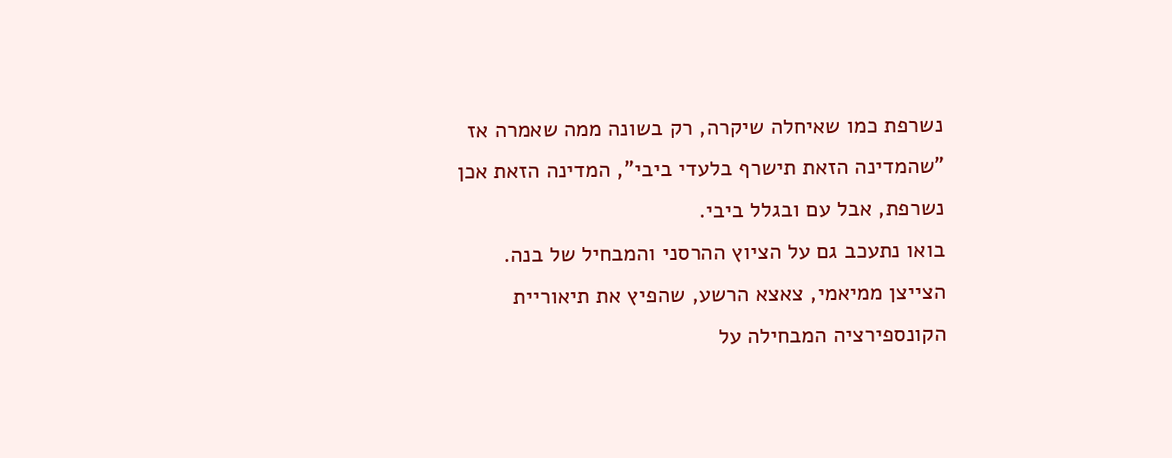נשרפת כמו שאיחלה שיקרה, רק בשונה ממה שאמרה אז "שהמדינה הזאת תישרף בלעדי ביבי", המדינה הזאת אכן נשרפת, אבל עם ובגלל ביבי.
בואו נתעכב גם על הציוץ ההרסני והמבחיל של בנה. הצייצן ממיאמי, צאצא הרשע, שהפיץ את תיאוריית הקונספירציה המבחילה על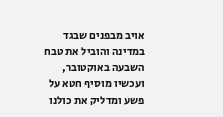אויב מבפנים שבגד במדינה והוביל את טבח השבעה באוקטובר, ועכשיו מוסיף חטא על פשע ומדליק את כולנו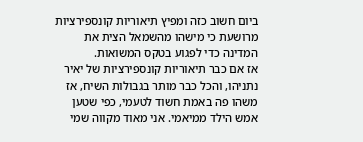ביום חשוב כזה ומפיץ תיאוריות קונספירציות מרושעת כי מישהו מהשמאל הצית את המדינה כדי לפגוע בטקס המשואות.
אז אם כבר תיאוריות קונספירציות של יאיר נתניהו, והכל כבר מותר בגבולות השיח, אז משהו פה באמת חשוד לטעמי, כפי שטען אמש הילד ממיאמי. אני מאוד מקווה שמי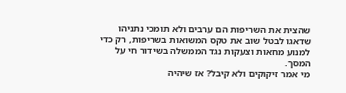שהצית את השריפות הם ערבים ולא תומכי נתניהו שדאגו לבטל שוב את טקס המשואות בשריפות, רק כדי למנוע מחאות וצעקות נגד הממשלה בשידור חי על המסך.
מי אמר זיקוקים ולא קיבל? אז שיהיה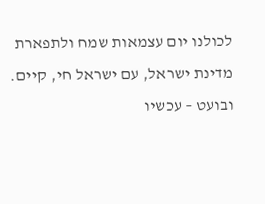לכולנו יום עצמאות שמח ולתפארת מדינת ישראל, עם ישראל חי, קיים. ובועט – עכשיו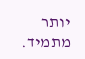יותר מתמיד.